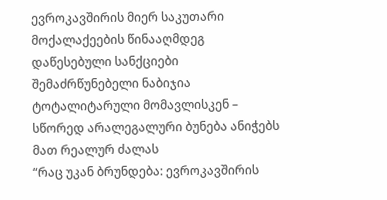ევროკავშირის მიერ საკუთარი მოქალაქეების წინააღმდეგ დაწესებული სანქციები შემაძრწუნებელი ნაბიჯია ტოტალიტარული მომავლისკენ – სწორედ არალეგალური ბუნება ანიჭებს მათ რეალურ ძალას
“რაც უკან ბრუნდება: ევროკავშირის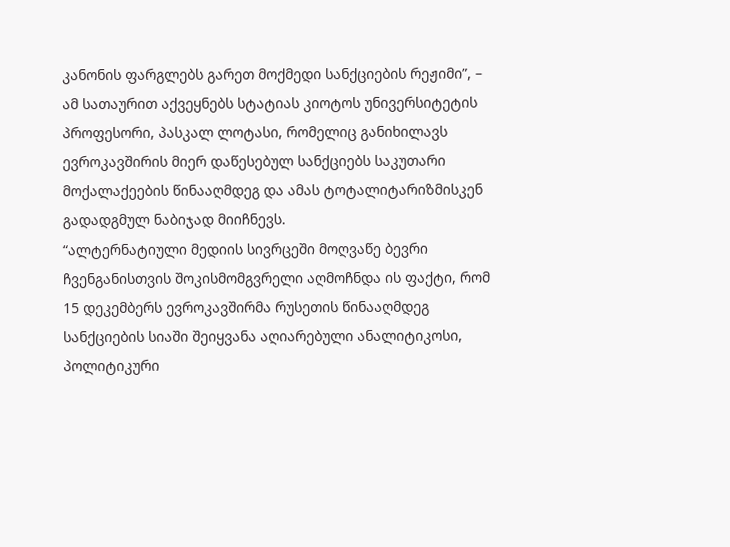კანონის ფარგლებს გარეთ მოქმედი სანქციების რეჟიმი”, – ამ სათაურით აქვეყნებს სტატიას კიოტოს უნივერსიტეტის პროფესორი, პასკალ ლოტასი, რომელიც განიხილავს ევროკავშირის მიერ დაწესებულ სანქციებს საკუთარი მოქალაქეების წინააღმდეგ და ამას ტოტალიტარიზმისკენ გადადგმულ ნაბიჯად მიიჩნევს.
“ალტერნატიული მედიის სივრცეში მოღვაწე ბევრი ჩვენგანისთვის შოკისმომგვრელი აღმოჩნდა ის ფაქტი, რომ 15 დეკემბერს ევროკავშირმა რუსეთის წინააღმდეგ სანქციების სიაში შეიყვანა აღიარებული ანალიტიკოსი, პოლიტიკური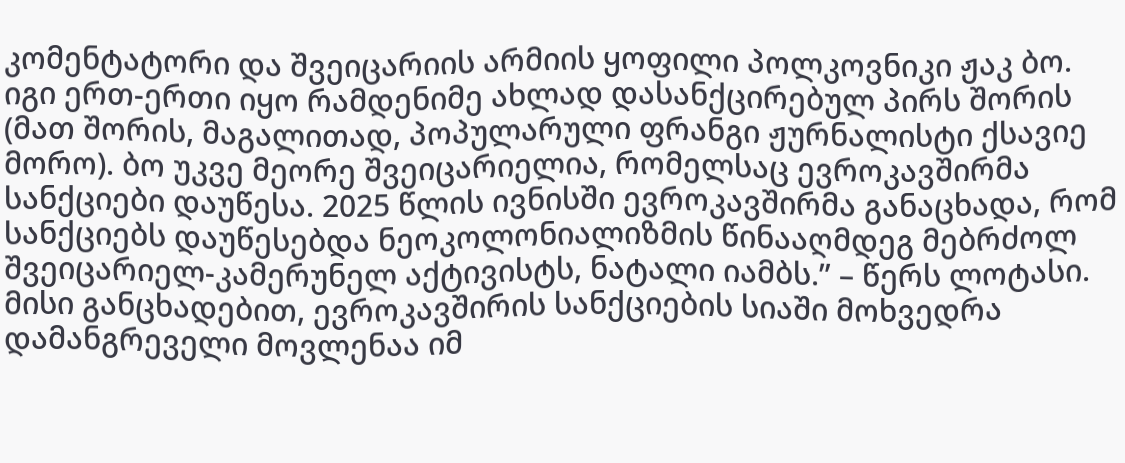კომენტატორი და შვეიცარიის არმიის ყოფილი პოლკოვნიკი ჟაკ ბო. იგი ერთ-ერთი იყო რამდენიმე ახლად დასანქცირებულ პირს შორის (მათ შორის, მაგალითად, პოპულარული ფრანგი ჟურნალისტი ქსავიე მორო). ბო უკვე მეორე შვეიცარიელია, რომელსაც ევროკავშირმა სანქციები დაუწესა. 2025 წლის ივნისში ევროკავშირმა განაცხადა, რომ სანქციებს დაუწესებდა ნეოკოლონიალიზმის წინააღმდეგ მებრძოლ შვეიცარიელ-კამერუნელ აქტივისტს, ნატალი იამბს.” – წერს ლოტასი.
მისი განცხადებით, ევროკავშირის სანქციების სიაში მოხვედრა დამანგრეველი მოვლენაა იმ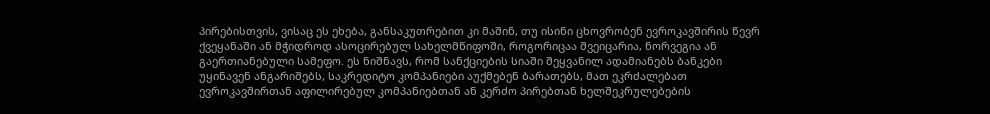პირებისთვის, ვისაც ეს ეხება, განსაკუთრებით კი მაშინ, თუ ისინი ცხოვრობენ ევროკავშირის წევრ ქვეყანაში ან მჭიდროდ ასოცირებულ სახელმწიფოში, როგორიცაა შვეიცარია, ნორვეგია ან გაერთიანებული სამეფო. ეს ნიშნავს, რომ სანქციების სიაში შეყვანილ ადამიანებს ბანკები უყინავენ ანგარიშებს, საკრედიტო კომპანიები აუქმებენ ბარათებს, მათ ეკრძალებათ ევროკავშირთან აფილირებულ კომპანიებთან ან კერძო პირებთან ხელშეკრულებების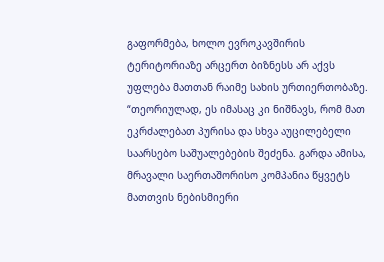გაფორმება, ხოლო ევროკავშირის ტერიტორიაზე არცერთ ბიზნესს არ აქვს უფლება მათთან რაიმე სახის ურთიერთობაზე.
“თეორიულად, ეს იმასაც კი ნიშნავს, რომ მათ ეკრძალებათ პურისა და სხვა აუცილებელი საარსებო საშუალებების შეძენა. გარდა ამისა, მრავალი საერთაშორისო კომპანია წყვეტს მათთვის ნებისმიერი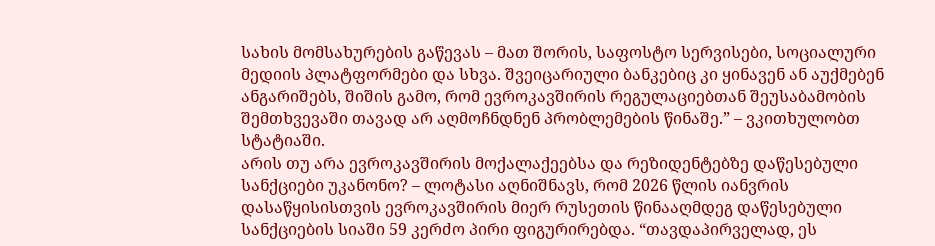სახის მომსახურების გაწევას – მათ შორის, საფოსტო სერვისები, სოციალური მედიის პლატფორმები და სხვა. შვეიცარიული ბანკებიც კი ყინავენ ან აუქმებენ ანგარიშებს, შიშის გამო, რომ ევროკავშირის რეგულაციებთან შეუსაბამობის შემთხვევაში თავად არ აღმოჩნდნენ პრობლემების წინაშე.” – ვკითხულობთ სტატიაში.
არის თუ არა ევროკავშირის მოქალაქეებსა და რეზიდენტებზე დაწესებული სანქციები უკანონო? – ლოტასი აღნიშნავს, რომ 2026 წლის იანვრის დასაწყისისთვის ევროკავშირის მიერ რუსეთის წინააღმდეგ დაწესებული სანქციების სიაში 59 კერძო პირი ფიგურირებდა. “თავდაპირველად, ეს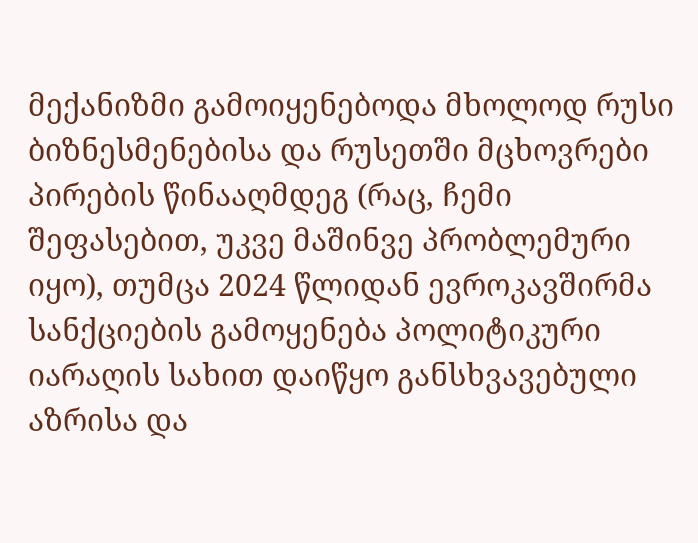მექანიზმი გამოიყენებოდა მხოლოდ რუსი ბიზნესმენებისა და რუსეთში მცხოვრები პირების წინააღმდეგ (რაც, ჩემი შეფასებით, უკვე მაშინვე პრობლემური იყო), თუმცა 2024 წლიდან ევროკავშირმა სანქციების გამოყენება პოლიტიკური იარაღის სახით დაიწყო განსხვავებული აზრისა და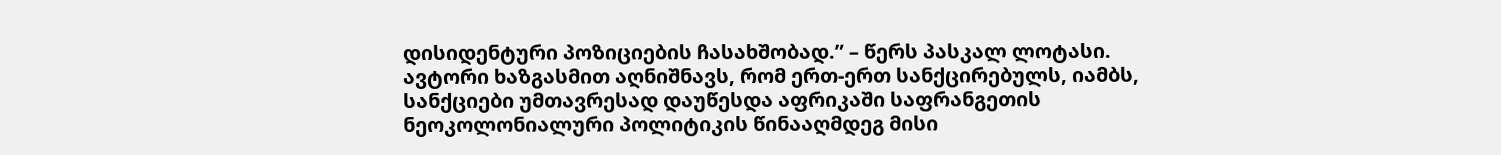დისიდენტური პოზიციების ჩასახშობად.” – წერს პასკალ ლოტასი.
ავტორი ხაზგასმით აღნიშნავს, რომ ერთ-ერთ სანქცირებულს, იამბს, სანქციები უმთავრესად დაუწესდა აფრიკაში საფრანგეთის ნეოკოლონიალური პოლიტიკის წინააღმდეგ მისი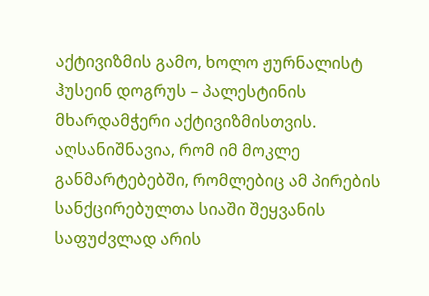აქტივიზმის გამო, ხოლო ჟურნალისტ ჰუსეინ დოგრუს – პალესტინის მხარდამჭერი აქტივიზმისთვის. აღსანიშნავია, რომ იმ მოკლე განმარტებებში, რომლებიც ამ პირების სანქცირებულთა სიაში შეყვანის საფუძვლად არის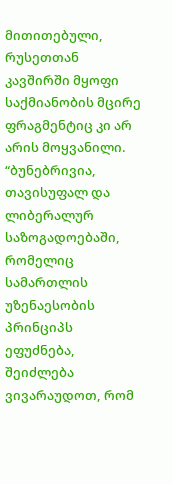მითითებული, რუსეთთან კავშირში მყოფი საქმიანობის მცირე ფრაგმენტიც კი არ არის მოყვანილი.
“ბუნებრივია, თავისუფალ და ლიბერალურ საზოგადოებაში, რომელიც სამართლის უზენაესობის პრინციპს ეფუძნება, შეიძლება ვივარაუდოთ, რომ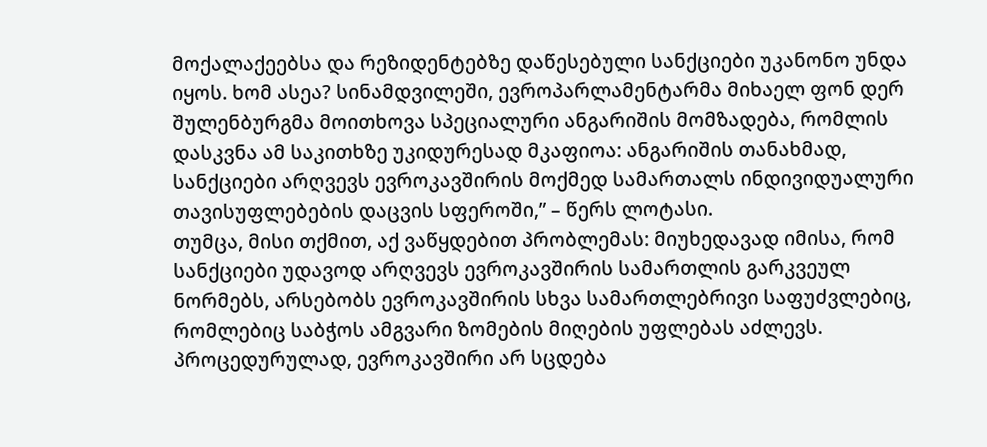მოქალაქეებსა და რეზიდენტებზე დაწესებული სანქციები უკანონო უნდა იყოს. ხომ ასეა? სინამდვილეში, ევროპარლამენტარმა მიხაელ ფონ დერ შულენბურგმა მოითხოვა სპეციალური ანგარიშის მომზადება, რომლის დასკვნა ამ საკითხზე უკიდურესად მკაფიოა: ანგარიშის თანახმად, სანქციები არღვევს ევროკავშირის მოქმედ სამართალს ინდივიდუალური თავისუფლებების დაცვის სფეროში,” – წერს ლოტასი.
თუმცა, მისი თქმით, აქ ვაწყდებით პრობლემას: მიუხედავად იმისა, რომ სანქციები უდავოდ არღვევს ევროკავშირის სამართლის გარკვეულ ნორმებს, არსებობს ევროკავშირის სხვა სამართლებრივი საფუძვლებიც, რომლებიც საბჭოს ამგვარი ზომების მიღების უფლებას აძლევს. პროცედურულად, ევროკავშირი არ სცდება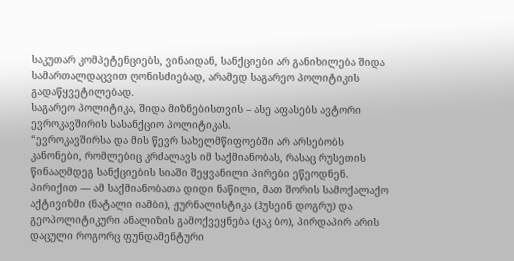საკუთარ კომპეტენციებს, ვინაიდან, სანქციები არ განიხილება შიდა სამართალდაცვით ღონისძიებად, არამედ საგარეო პოლიტიკის გადაწყვეტილებად.
საგარეო პოლიტიკა, შიდა მიზნებისთვის – ასე აფასებს ავტორი ევროკავშირის სასანქციო პოლიტიკას.
“ევროკავშირსა და მის წევრ სახელმწიფოებში არ არსებობს კანონები, რომლებიც კრძალავს იმ საქმიანობას, რასაც რუსეთის წინააღმდეგ სანქციების სიაში შეყვანილი პირები ეწეოდნენ. პირიქით — ამ საქმიანობათა დიდი ნაწილი, მათ შორის სამოქალაქო აქტივიზმი (ნატალი იამბი), ჟურნალისტიკა (ჰუსეინ დოგრუ) და გეოპოლიტიკური ანალიზის გამოქვეყნება (ჟაკ ბო), პირდაპირ არის დაცული როგორც ფუნდამენტური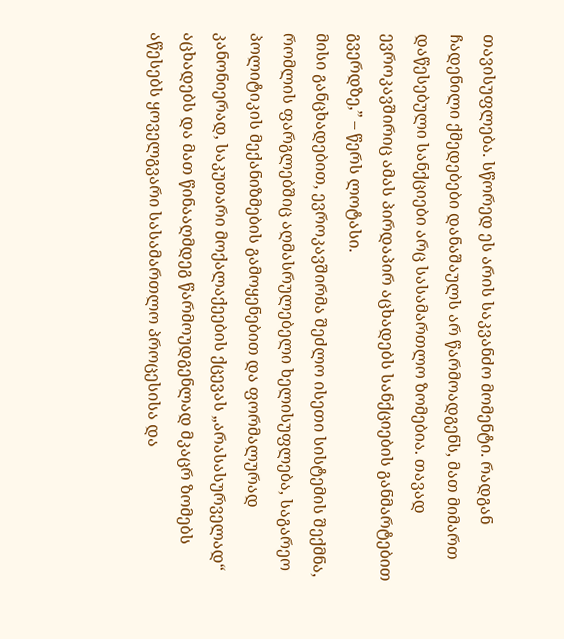თავისუფლება. სწორედ ეს არის საკვანძო მომენტი. რადგან ჩადენილი ქმედებები დანაშაულს არ წარმოადგენს, მათ მიმართ დაწესებული სანქციები არც სასამართლო ზომებია. თავად ევროკავშირიც ამას პირდაპირ აცხადებს სანქციების განმარტებით გვერდზე,” – წერს ლოტასი.
მისი განცხადებით, ევროკავშირმა შეძლო ისეთი სისტემის შექმნა, რომლის ფარგლებშიც აღმასრულებელი ხელისუფლება, საგარეო პოლიტიკის მექანიზმების გამოყენებით და ფორმალურად კანონიერად, საკუთარი მოქალაქეების ქცევას „არასასურველად“ აცხადებს და მათ წინააღმდეგ წარმოუდგენლად მკაცრ ზომებს აწესებს ყოველგვარი სასამართლო პროცესისა და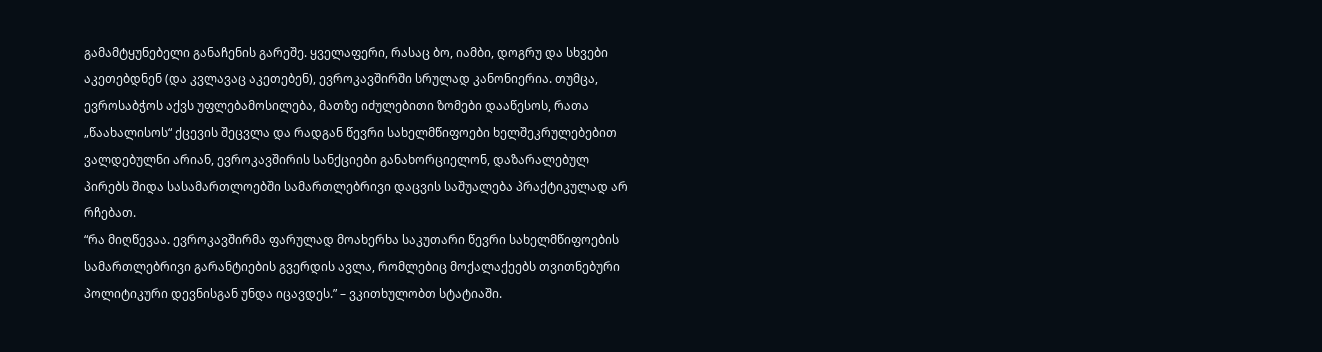გამამტყუნებელი განაჩენის გარეშე. ყველაფერი, რასაც ბო, იამბი, დოგრუ და სხვები აკეთებდნენ (და კვლავაც აკეთებენ), ევროკავშირში სრულად კანონიერია. თუმცა, ევროსაბჭოს აქვს უფლებამოსილება, მათზე იძულებითი ზომები დააწესოს, რათა „წაახალისოს“ ქცევის შეცვლა და რადგან წევრი სახელმწიფოები ხელშეკრულებებით ვალდებულნი არიან, ევროკავშირის სანქციები განახორციელონ, დაზარალებულ პირებს შიდა სასამართლოებში სამართლებრივი დაცვის საშუალება პრაქტიკულად არ რჩებათ.
“რა მიღწევაა. ევროკავშირმა ფარულად მოახერხა საკუთარი წევრი სახელმწიფოების სამართლებრივი გარანტიების გვერდის ავლა, რომლებიც მოქალაქეებს თვითნებური პოლიტიკური დევნისგან უნდა იცავდეს.” – ვკითხულობთ სტატიაში.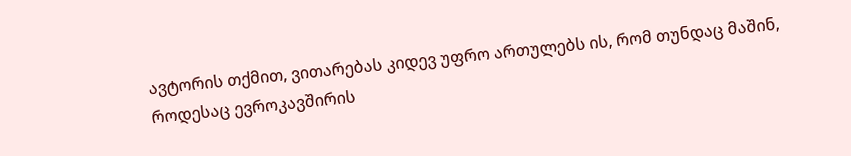ავტორის თქმით, ვითარებას კიდევ უფრო ართულებს ის, რომ თუნდაც მაშინ, როდესაც ევროკავშირის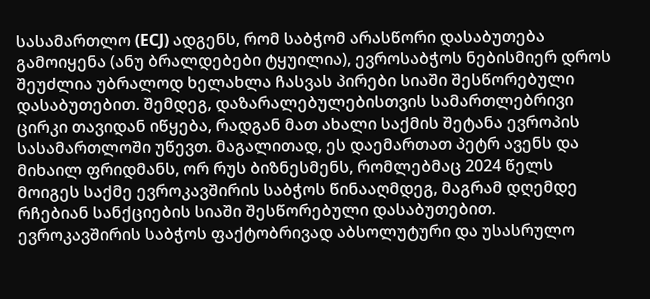სასამართლო (ECJ) ადგენს, რომ საბჭომ არასწორი დასაბუთება გამოიყენა (ანუ ბრალდებები ტყუილია), ევროსაბჭოს ნებისმიერ დროს შეუძლია უბრალოდ ხელახლა ჩასვას პირები სიაში შესწორებული დასაბუთებით. შემდეგ, დაზარალებულებისთვის სამართლებრივი ცირკი თავიდან იწყება, რადგან მათ ახალი საქმის შეტანა ევროპის სასამართლოში უწევთ. მაგალითად, ეს დაემართათ პეტრ ავენს და მიხაილ ფრიდმანს, ორ რუს ბიზნესმენს, რომლებმაც 2024 წელს მოიგეს საქმე ევროკავშირის საბჭოს წინააღმდეგ, მაგრამ დღემდე რჩებიან სანქციების სიაში შესწორებული დასაბუთებით. ევროკავშირის საბჭოს ფაქტობრივად აბსოლუტური და უსასრულო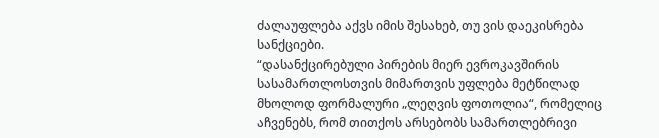ძალაუფლება აქვს იმის შესახებ, თუ ვის დაეკისრება სანქციები.
“დასანქცირებული პირების მიერ ევროკავშირის სასამართლოსთვის მიმართვის უფლება მეტწილად მხოლოდ ფორმალური „ლეღვის ფოთოლია“, რომელიც აჩვენებს, რომ თითქოს არსებობს სამართლებრივი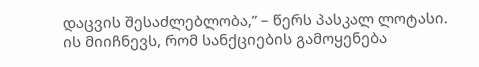დაცვის შესაძლებლობა,” – წერს პასკალ ლოტასი.
ის მიიჩნევს, რომ სანქციების გამოყენება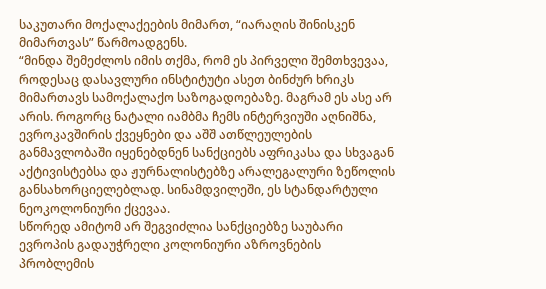საკუთარი მოქალაქეების მიმართ, “იარაღის შინისკენ მიმართვას” წარმოადგენს.
“მინდა შემეძლოს იმის თქმა, რომ ეს პირველი შემთხვევაა, როდესაც დასავლური ინსტიტუტი ასეთ ბინძურ ხრიკს მიმართავს სამოქალაქო საზოგადოებაზე. მაგრამ ეს ასე არ არის. როგორც ნატალი იამბმა ჩემს ინტერვიუში აღნიშნა, ევროკავშირის ქვეყნები და აშშ ათწლეულების განმავლობაში იყენებდნენ სანქციებს აფრიკასა და სხვაგან აქტივისტებსა და ჟურნალისტებზე არალეგალური ზეწოლის განსახორციელებლად. სინამდვილეში, ეს სტანდარტული ნეოკოლონიური ქცევაა.
სწორედ ამიტომ არ შეგვიძლია სანქციებზე საუბარი ევროპის გადაუჭრელი კოლონიური აზროვნების პრობლემის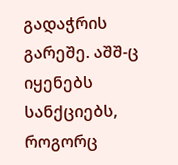გადაჭრის გარეშე. აშშ-ც იყენებს სანქციებს, როგორც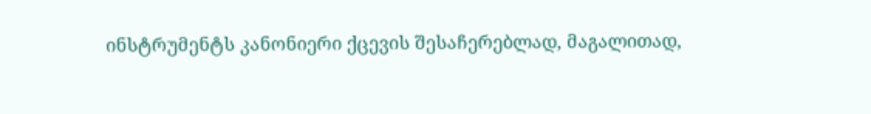ინსტრუმენტს კანონიერი ქცევის შესაჩერებლად, მაგალითად,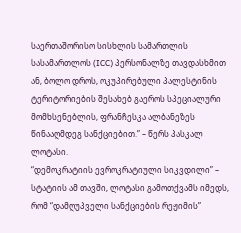საერთაშორისო სისხლის სამართლის სასამართლოს (ICC) პერსონალზე თავდასხმით ან, ბოლო დროს, ოკუპირებული პალესტინის ტერიტორიების შესახებ გაეროს სპეციალური მომხსენებლის, ფრანჩესკა ალბანეზეს წინააღმდეგ სანქციებით.” – წერს პასკალ ლოტასი.
“დემოკრატიის ევროკრატიული სიკვდილი” – სტატიის ამ თავში, ლოტასი გამოთქვამს იმედს, რომ “დამღუპველი სანქციების რეჟიმის”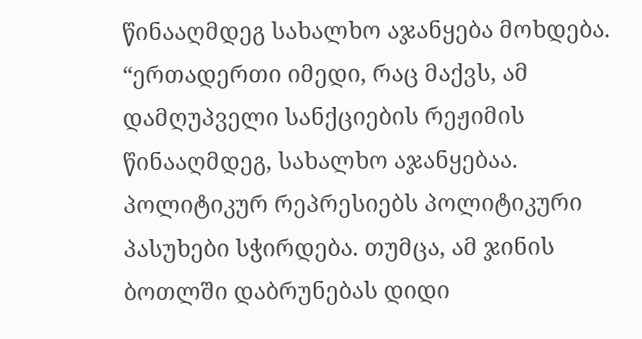წინააღმდეგ სახალხო აჯანყება მოხდება.
“ერთადერთი იმედი, რაც მაქვს, ამ დამღუპველი სანქციების რეჟიმის წინააღმდეგ, სახალხო აჯანყებაა. პოლიტიკურ რეპრესიებს პოლიტიკური პასუხები სჭირდება. თუმცა, ამ ჯინის ბოთლში დაბრუნებას დიდი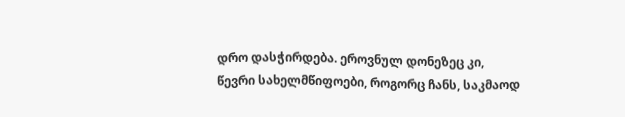დრო დასჭირდება. ეროვნულ დონეზეც კი, წევრი სახელმწიფოები, როგორც ჩანს, საკმაოდ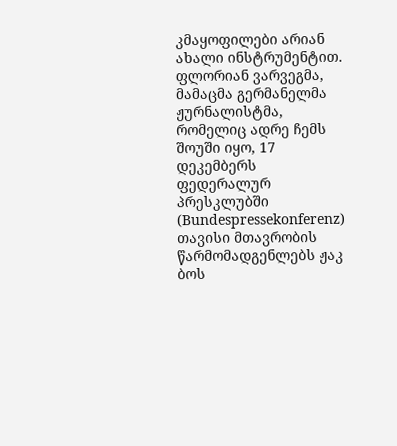კმაყოფილები არიან ახალი ინსტრუმენტით.
ფლორიან ვარვეგმა, მამაცმა გერმანელმა ჟურნალისტმა, რომელიც ადრე ჩემს შოუში იყო, 17 დეკემბერს ფედერალურ პრესკლუბში (Bundespressekonferenz) თავისი მთავრობის წარმომადგენლებს ჟაკ ბოს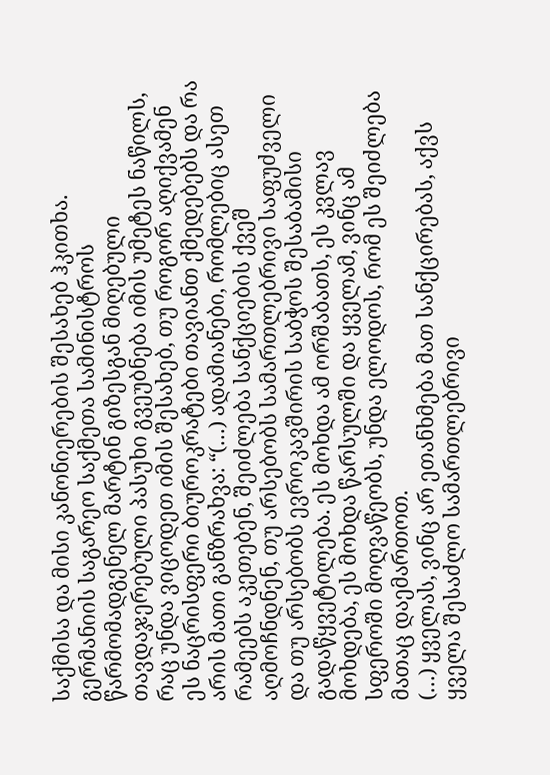საქმისა და მისი კანონიერების შესახებ ჰკითხა. გერმანიის საგარეო საქმეთა სამინისტროს წარმომადგენელ მარტინ გიზესგან მიღებული თავდაჯერებული პასუხი გვეუბნება იმის უმეტეს ნაწილს, რაც უნდა ვიცოდეთ იმის შესახებ, თუ როგორ აღიქვამენ ეს ნაცრისფერი ბიუროკრატები თავიანთ ქმედებებს და რა არის მათი განზრახვა: “(…) ადამიანები, რომლებიც ასეთ რამეებს აკეთებენ, შეიძლება სანქციების ქვეშ აღმოჩნდნენ, თუ არსებობს სამართლებრივი საფუძველი და თუ არსებობს ევროკავშირის საბჭოს შესაბამისი გადაწყვეტილება. ეს მოხდა ამ ორშაბათს, ეს კვლავ მოხდება, ეს მოხდა წარსულში და ყველამ, ვინც ამ სფეროში მოღვაწეობს, უნდა ელოდოს, რომ ეს შეიძლება მათაც დაემართოთ.
(…) ყველას, ვინც არ ეთანხმება მათ სანქცირებას, აქვს ყველა შესაძლო სამართლებრივი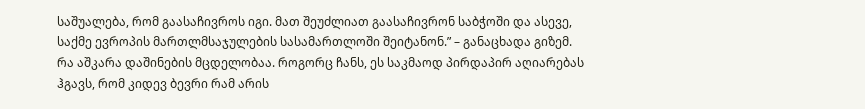საშუალება, რომ გაასაჩივროს იგი. მათ შეუძლიათ გაასაჩივრონ საბჭოში და ასევე, საქმე ევროპის მართლმსაჯულების სასამართლოში შეიტანონ.” – განაცხადა გიზემ.
რა აშკარა დაშინების მცდელობაა. როგორც ჩანს, ეს საკმაოდ პირდაპირ აღიარებას ჰგავს, რომ კიდევ ბევრი რამ არის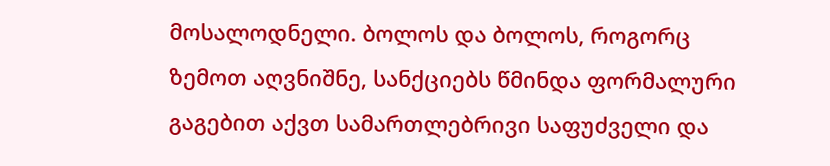მოსალოდნელი. ბოლოს და ბოლოს, როგორც ზემოთ აღვნიშნე, სანქციებს წმინდა ფორმალური გაგებით აქვთ სამართლებრივი საფუძველი და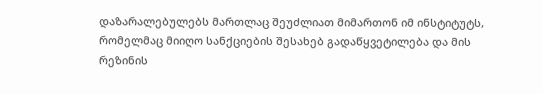დაზარალებულებს მართლაც შეუძლიათ მიმართონ იმ ინსტიტუტს, რომელმაც მიიღო სანქციების შესახებ გადაწყვეტილება და მის რეზინის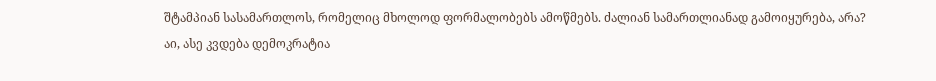შტამპიან სასამართლოს, რომელიც მხოლოდ ფორმალობებს ამოწმებს. ძალიან სამართლიანად გამოიყურება, არა?
აი, ასე კვდება დემოკრატია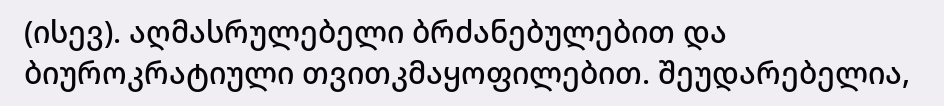(ისევ). აღმასრულებელი ბრძანებულებით და ბიუროკრატიული თვითკმაყოფილებით. შეუდარებელია,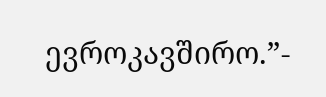ევროკავშირო.”-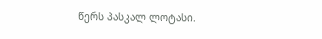წერს პასკალ ლოტასი.